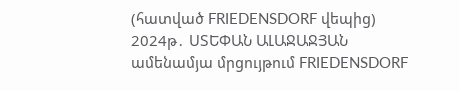(հատված FRIEDENSDORF վեպից)
2024թ․ ՍՏԵՓԱՆ ԱԼԱՋԱՋՅԱՆ ամենամյա մրցույթում FRIEDENSDORF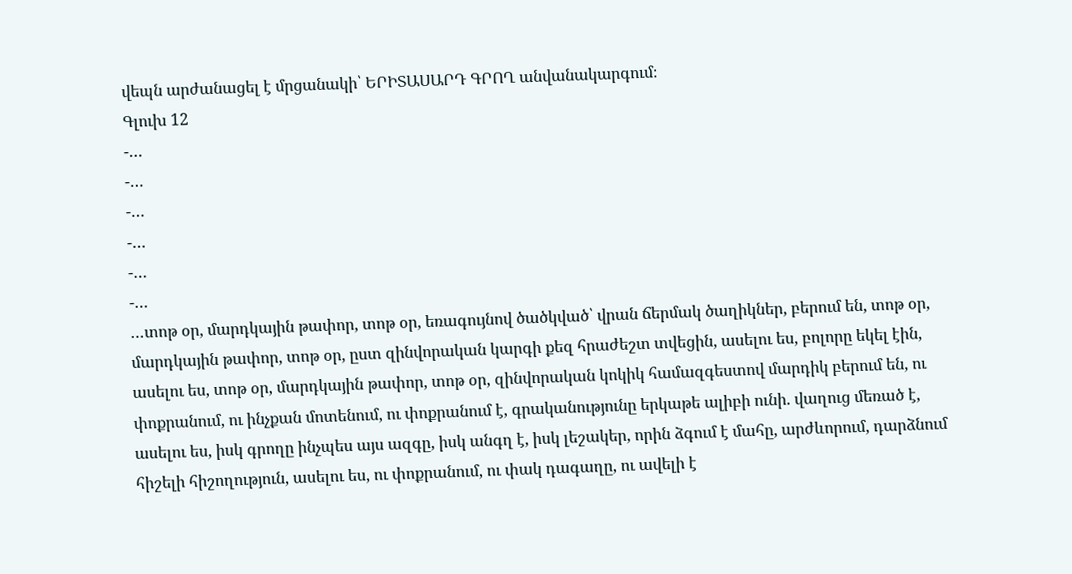վեպն արժանացել է մրցանակի՝ ԵՐԻՏԱՍԱՐԴ ԳՐՈՂ անվանակարգում։
Գլուխ 12
-…
-…
-…
-…
-…
-…
…տոթ օր, մարդկային թափոր, տոթ օր, եռագույնով ծածկված՝ վրան ճերմակ ծաղիկներ, բերում են, տոթ օր, մարդկային թափոր, տոթ օր, ըստ զինվորական կարգի քեզ հրաժեշտ տվեցին, ասելու ես, բոլորը եկել էին, ասելու ես, տոթ օր, մարդկային թափոր, տոթ օր, զինվորական կոկիկ համազգեստով մարդիկ բերում են, ու փոքրանում, ու ինչքան մոտենում, ու փոքրանում է, գրականությունը երկաթե ալիբի ունի. վաղուց մեռած է, ասելու ես, իսկ գրողը ինչպես այս ազգը, իսկ անգղ է, իսկ լեշակեր, որին ձգում է մահը, արժևորում, դարձնում հիշելի հիշողություն, ասելու ես, ու փոքրանում, ու փակ դագաղը, ու ավելի է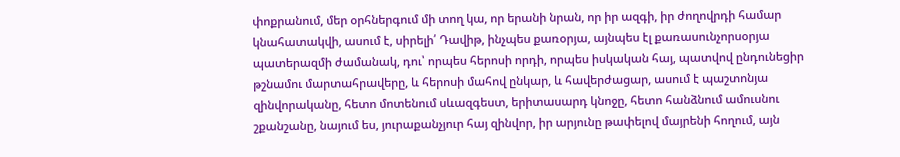փոքրանում, մեր օրհներգում մի տող կա, որ երանի նրան, որ իր ազգի, իր ժողովրդի համար կնահատակվի, ասում է, սիրելի՛ Դավիթ, ինչպես քառօրյա, այնպես էլ քառասունչորսօրյա պատերազմի ժամանակ, դու՝ որպես հերոսի որդի, որպես իսկական հայ, պատվով ընդունեցիր թշնամու մարտահրավերը, և հերոսի մահով ընկար, և հավերժացար, ասում է պաշտոնյա զինվորականը, հետո մոտենում սևազգեստ, երիտասարդ կնոջը, հետո հանձնում ամուսնու շքանշանը, նայում ես, յուրաքանչյուր հայ զինվոր, իր արյունը թափելով մայրենի հողում, այն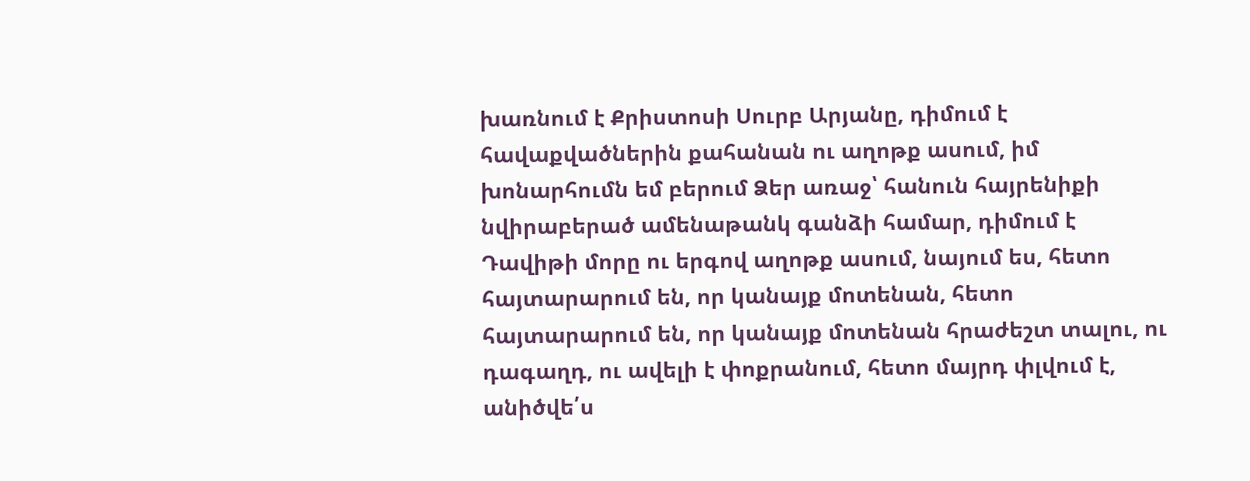խառնում է Քրիստոսի Սուրբ Արյանը, դիմում է հավաքվածներին քահանան ու աղոթք ասում, իմ խոնարհումն եմ բերում Ձեր առաջ՝ հանուն հայրենիքի նվիրաբերած ամենաթանկ գանձի համար, դիմում է Դավիթի մորը ու երգով աղոթք ասում, նայում ես, հետո հայտարարում են, որ կանայք մոտենան, հետո հայտարարում են, որ կանայք մոտենան հրաժեշտ տալու, ու դագաղդ, ու ավելի է փոքրանում, հետո մայրդ փլվում է, անիծվե՛ս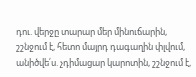դու. վերջը տարար մեր մինուճարին, շշնջում է, հետո մայրդ դագաղին փլվում, անիծվե՛ս. չդիմացար կարոտին, շշնջում է,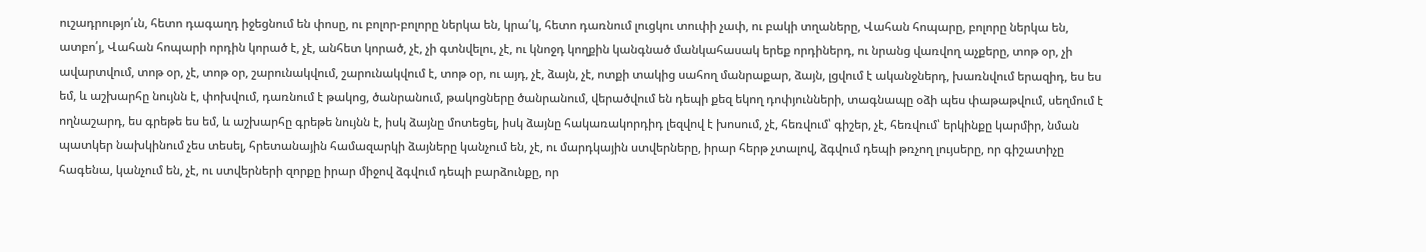ուշադրությո՛ւն, հետո դագաղդ իջեցնում են փոսը, ու բոլոր-բոլորը ներկա են, կրա՛կ, հետո դառնում լուցկու տուփի չափ, ու բակի տղաները, Վահան հոպարը, բոլորը ներկա են, ատբո՛յ, Վահան հոպարի որդին կորած է, չէ, անհետ կորած, չէ, չի գտնվելու, չէ, ու կնոջդ կողքին կանգնած մանկահասակ երեք որդիներդ, ու նրանց վառվող աչքերը, տոթ օր, չի ավարտվում, տոթ օր, չէ, տոթ օր, շարունակվում, շարունակվում է, տոթ օր, ու այդ, չէ, ձայն, չէ, ոտքի տակից սահող մանրաքար, ձայն, լցվում է ականջներդ, խառնվում երազիդ, ես ես եմ, և աշխարհը նույնն է, փոխվում, դառնում է թակոց, ծանրանում, թակոցները ծանրանում, վերածվում են դեպի քեզ եկող դոփյունների, տագնապը օձի պես փաթաթվում, սեղմում է ողնաշարդ, ես գրեթե ես եմ, և աշխարհը գրեթե նույնն է, իսկ ձայնը մոտեցել, իսկ ձայնը հակառակորդիդ լեզվով է խոսում, չէ, հեռվում՝ գիշեր, չէ, հեռվում՝ երկինքը կարմիր, նման պատկեր նախկինում չես տեսել, հրետանային համազարկի ձայները կանչում են, չէ, ու մարդկային ստվերները, իրար հերթ չտալով, ձգվում դեպի թռչող լույսերը, որ գիշատիչը հագենա, կանչում են, չէ, ու ստվերների զորքը իրար միջով ձգվում դեպի բարձունքը, որ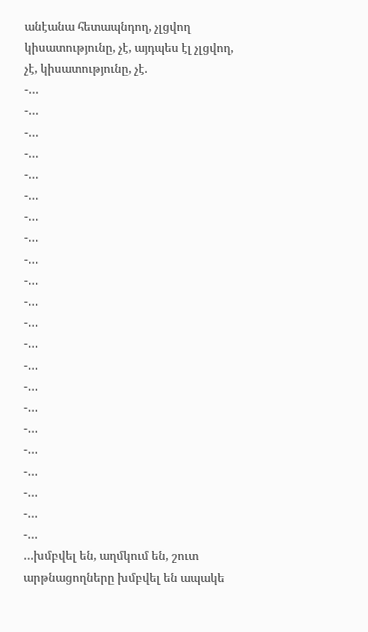անէանա հետապնդող, չլցվող կիսատությունը, չէ, այդպես էլ չլցվող, չէ, կիսատությունը, չէ.
-…
-…
-…
-…
-…
-…
-…
-…
-…
-…
-…
-…
-…
-…
-…
-…
-…
-…
-…
-…
-…
-…
…խմբվել են, աղմկում են, շուտ արթնացողները խմբվել են ապակե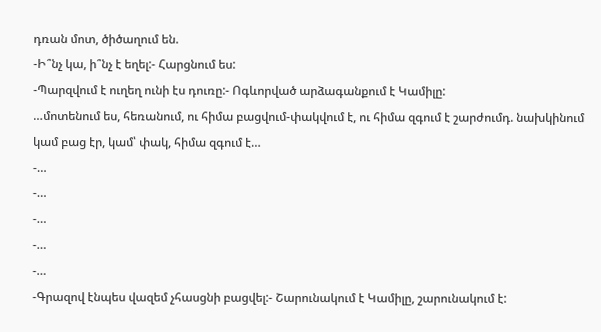դռան մոտ, ծիծաղում են.
-Ի՞նչ կա, ի՞նչ է եղել:- Հարցնում ես:
-Պարզվում է ուղեղ ունի էս դուռը:- Ոգևորված արձագանքում է Կամիլը:
…մոտենում ես, հեռանում, ու հիմա բացվում-փակվում է, ու հիմա զգում է շարժումդ. նախկինում կամ բաց էր, կամ՝ փակ, հիմա զգում է…
-…
-…
-…
-…
-…
-Գրազով էնպես վազեմ չհասցնի բացվել:- Շարունակում է Կամիլը, շարունակում է: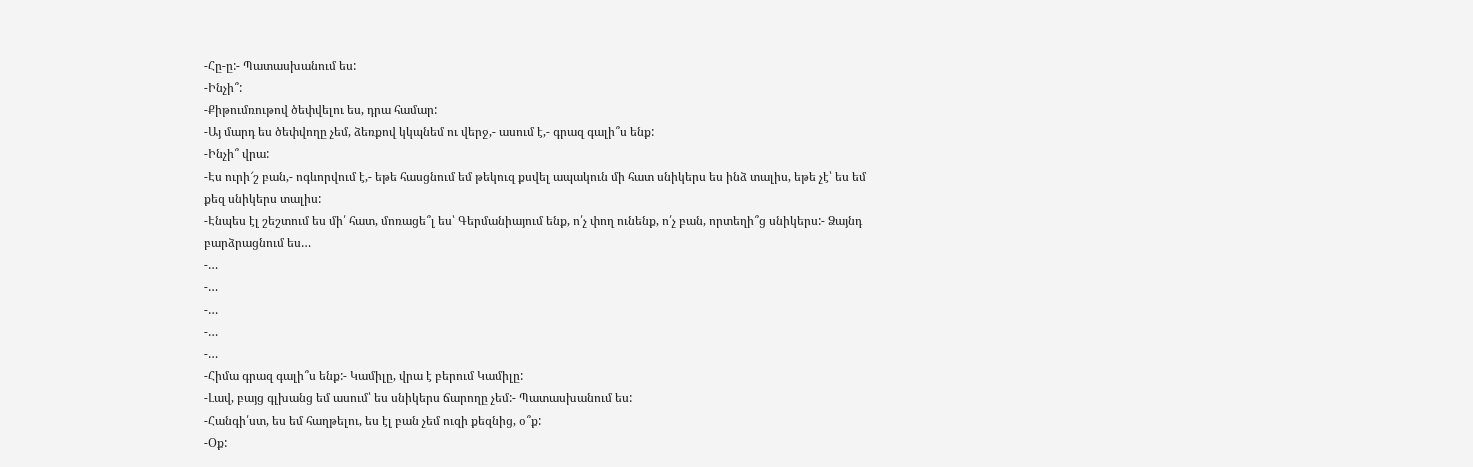-Հը-ը:- Պատասխանում ես:
-Ինչի՞:
-Քիթումռութով ծեփվելու ես, դրա համար:
-Այ մարդ ես ծեփվողը չեմ, ձեռքով կկպնեմ ու վերջ,- ասում է,- գրազ գալի՞ս ենք:
-Ինչի՞ վրա:
-Էս ուրի՜շ բան,- ոգևորվում է,- եթե հասցնում եմ թեկուզ քսվել ապակուն մի հատ սնիկերս ես ինձ տալիս, եթե չէ՝ ես եմ քեզ սնիկերս տալիս:
-Էնպես էլ շեշտում ես մի՛ հատ, մոռացե՞լ ես՝ Գերմանիայում ենք, ո՛չ փող ունենք, ո՛չ բան, որտեղի՞ց սնիկերս:- Ձայնդ բարձրացնում ես…
-…
-…
-…
-…
-…
-Հիմա գրազ գալի՞ս ենք:- Կամիլը, վրա է բերում Կամիլը:
-Լավ, բայց գլխանց եմ ասում՝ ես սնիկերս ճարողը չեմ:- Պատասխանում ես:
-Հանգի՛ստ, ես եմ հաղթելու, ես էլ բան չեմ ուզի քեզնից, օ՞ք:
-Օք: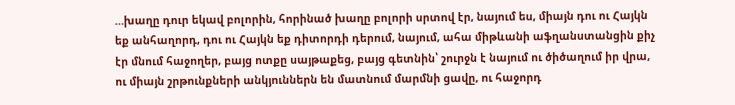…խաղը դուր եկավ բոլորին, հորինած խաղը բոլորի սրտով էր, նայում ես, միայն դու ու Հայկն եք անհաղորդ, դու ու Հայկն եք դիտորդի դերում, նայում, ահա միթևանի աֆղանստանցին քիչ էր մնում հաջողեր, բայց ոտքը սայթաքեց, բայց գետնին՝ շուրջն է նայում ու ծիծաղում իր վրա, ու միայն շրթունքների անկյուններն են մատնում մարմնի ցավը, ու հաջորդ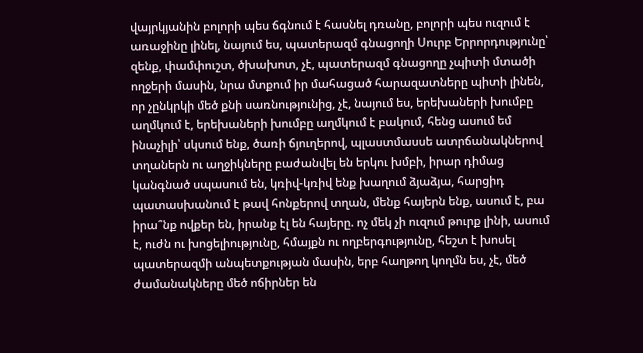վայրկյանին բոլորի պես ճգնում է հասնել դռանը, բոլորի պես ուզում է առաջինը լինել, նայում ես, պատերազմ գնացողի Սուրբ Երրորդությունը՝ զենք, փամփուշտ, ծխախոտ, չէ, պատերազմ գնացողը չպիտի մտածի ողջերի մասին, նրա մտքում իր մահացած հարազատները պիտի լինեն, որ չընկրկի մեծ քնի սառնությունից, չէ, նայում ես, երեխաների խումբը աղմկում է, երեխաների խումբը աղմկում է բակում, հենց ասում եմ ինաչիլի՝ սկսում ենք, ծառի ճյուղերով, պլաստմասսե ատրճանակներով տղաներն ու աղջիկները բաժանվել են երկու խմբի, իրար դիմաց կանգնած սպասում են, կռիվ-կռիվ ենք խաղում ձյաձյա, հարցիդ պատասխանում է թավ հոնքերով տղան, մենք հայերն ենք, ասում է, բա իրա՞նք ովքեր են, իրանք էլ են հայերը. ոչ մեկ չի ուզում թուրք լինի, ասում է, ուժն ու խոցելիությունը, հմայքն ու ողբերգությունը, հեշտ է խոսել պատերազմի անպետքության մասին, երբ հաղթող կողմն ես, չէ, մեծ ժամանակները մեծ ոճիրներ են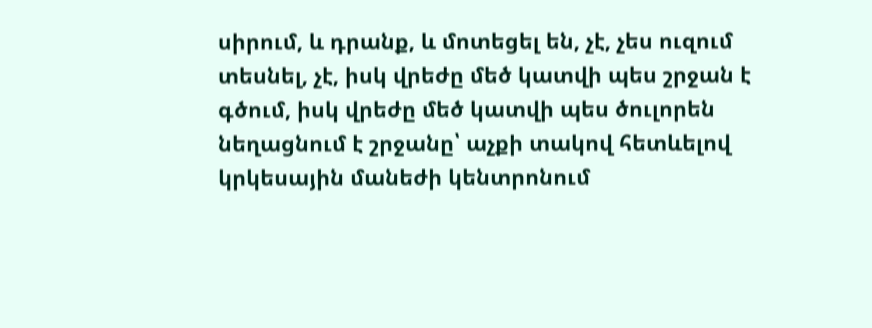սիրում, և դրանք, և մոտեցել են, չէ, չես ուզում տեսնել, չէ, իսկ վրեժը մեծ կատվի պես շրջան է գծում, իսկ վրեժը մեծ կատվի պես ծուլորեն նեղացնում է շրջանը՝ աչքի տակով հետևելով կրկեսային մանեժի կենտրոնում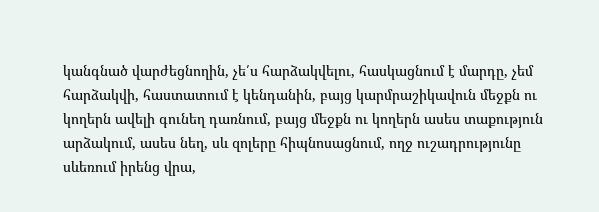կանգնած վարժեցնողին, չե՛ս հարձակվելու, հասկացնում է մարդը, չեմ հարձակվի, հաստատում է կենդանին, բայց կարմրաշիկավուն մեջքն ու կողերն ավելի գունեղ դառնում, բայց մեջքն ու կողերն ասես տաքություն արձակում, ասես նեղ, սև զոլերը հիպնոսացնում, ողջ ուշադրությունը սևեռում իրենց վրա,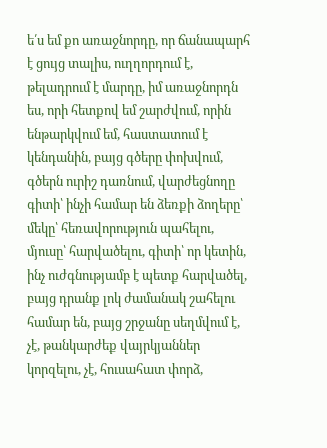ե՛ս եմ քո առաջնորդը, որ ճանապարհ է ցույց տալիս, ուղղորդում է, թելադրում է մարդը, իմ առաջնորդն ես, որի հետքով եմ շարժվում, որին ենթարկվում եմ, հաստատում է կենդանին, բայց գծերը փոխվում, գծերն ուրիշ դառնում, վարժեցնողը գիտի՝ ինչի համար են ձեռքի ձողերը՝ մեկը՝ հեռավորություն պահելու, մյուսը՝ հարվածելու, գիտի՝ որ կետին, ինչ ուժգնությամբ է պետք հարվածել, բայց դրանք լոկ ժամանակ շահելու համար են, բայց շրջանը սեղմվում է, չէ, թանկարժեք վայրկյաններ կորզելու, չէ, հուսահատ փորձ,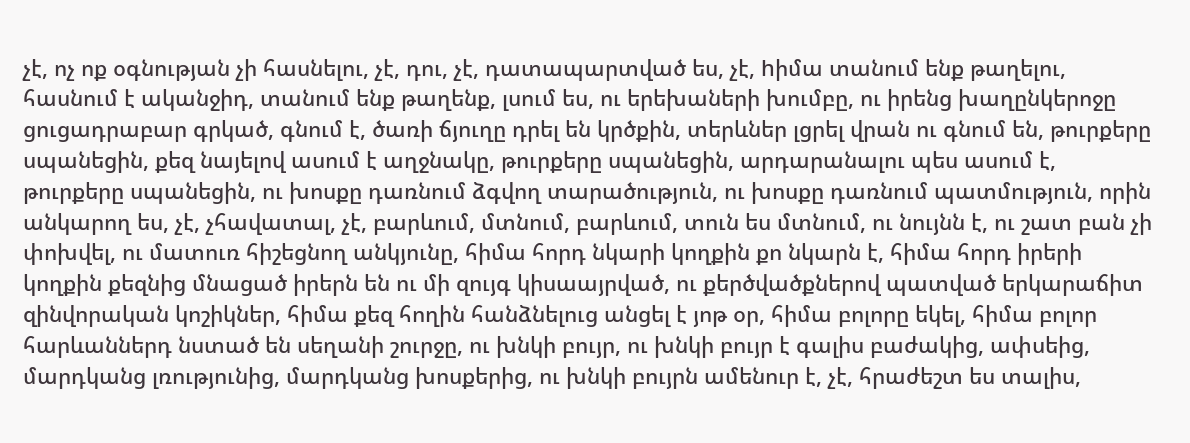չէ, ոչ ոք օգնության չի հասնելու, չէ, դու, չէ, դատապարտված ես, չէ, hիմա տանում ենք թաղելու, հասնում է ականջիդ, տանում ենք թաղենք, լսում ես, ու երեխաների խումբը, ու իրենց խաղընկերոջը ցուցադրաբար գրկած, գնում է, ծառի ճյուղը դրել են կրծքին, տերևներ լցրել վրան ու գնում են, թուրքերը սպանեցին, քեզ նայելով ասում է աղջնակը, թուրքերը սպանեցին, արդարանալու պես ասում է, թուրքերը սպանեցին, ու խոսքը դառնում ձգվող տարածություն, ու խոսքը դառնում պատմություն, որին անկարող ես, չէ, չհավատալ, չէ, բարևում, մտնում, բարևում, տուն ես մտնում, ու նույնն է, ու շատ բան չի փոխվել, ու մատուռ հիշեցնող անկյունը, հիմա հորդ նկարի կողքին քո նկարն է, հիմա հորդ իրերի կողքին քեզնից մնացած իրերն են ու մի զույգ կիսաայրված, ու քերծվածքներով պատված երկարաճիտ զինվորական կոշիկներ, հիմա քեզ հողին հանձնելուց անցել է յոթ օր, հիմա բոլորը եկել, հիմա բոլոր հարևաններդ նստած են սեղանի շուրջը, ու խնկի բույր, ու խնկի բույր է գալիս բաժակից, ափսեից, մարդկանց լռությունից, մարդկանց խոսքերից, ու խնկի բույրն ամենուր է, չէ, հրաժեշտ ես տալիս,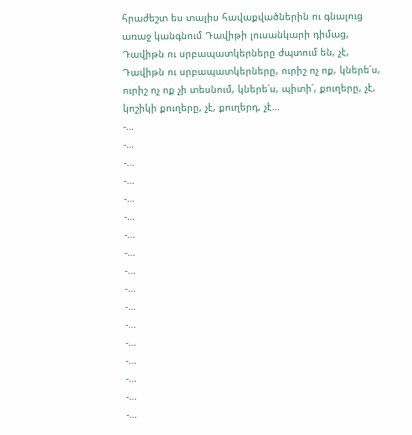հրաժեշտ ես տալիս հավաքվածներին ու գնալուց առաջ կանգնում Դավիթի լուսանկարի դիմաց, Դավիթն ու սրբապատկերները ժպտում են, չէ, Դավիթն ու սրբապատկերները, ուրիշ ոչ ոք, կներե՛ս, ուրիշ ոչ ոք չի տեսնում, կներե՛ս, պիտի՛, քուղերը, չէ, կոշիկի քուղերը, չէ, քուղերդ, չէ…
-…
-…
-…
-…
-…
-…
-…
-…
-…
-…
-…
-…
-…
-…
-…
-…
-…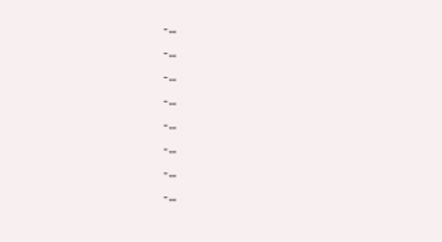-…
-…
-…
-…
-…
-…
-…
-…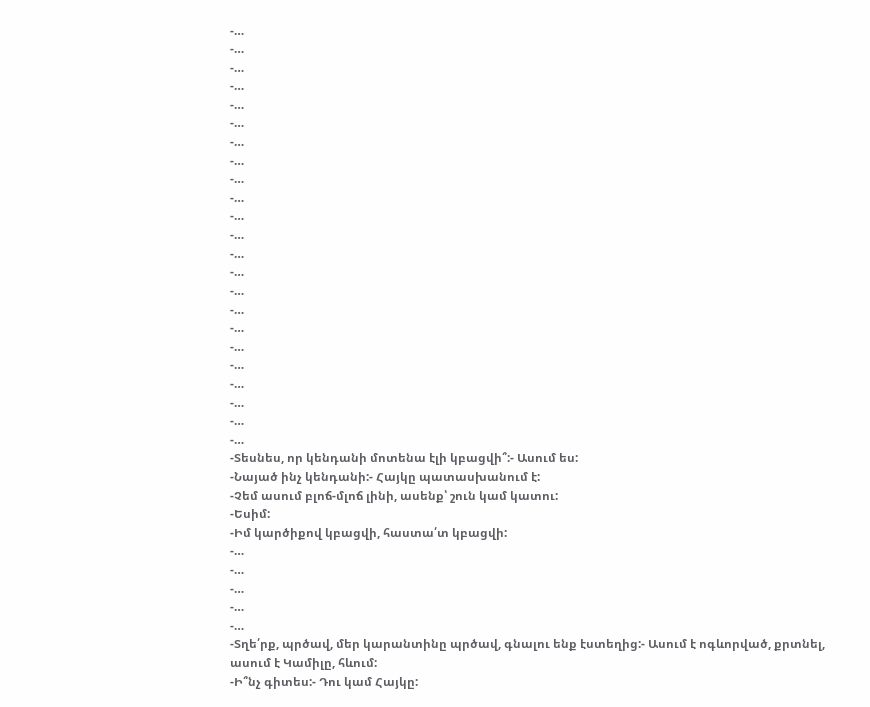-…
-…
-…
-…
-…
-…
-…
-…
-…
-…
-…
-…
-…
-…
-…
-…
-…
-…
-…
-…
-…
-…
-…
-Տեսնես, որ կենդանի մոտենա էլի կբացվի՞:- Ասում ես:
-Նայած ինչ կենդանի:- Հայկը պատասխանում է:
-Չեմ ասում բլոճ-մլոճ լինի, ասենք՝ շուն կամ կատու:
-Եսիմ:
-Իմ կարծիքով կբացվի, հաստա՛տ կբացվի:
-…
-…
-…
-…
-…
-Տղե՛րք, պրծավ, մեր կարանտինը պրծավ, գնալու ենք էստեղից:- Ասում է ոգևորված, քրտնել, ասում է Կամիլը, հևում:
-Ի՞նչ գիտես:- Դու կամ Հայկը: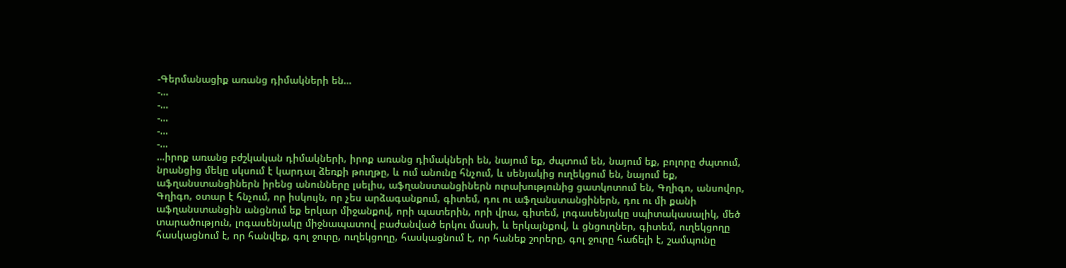-Գերմանացիք առանց դիմակների են…
-…
-…
-…
-…
-…
…իրոք առանց բժշկական դիմակների, իրոք առանց դիմակների են, նայում եք, ժպտում են, նայում եք, բոլորը ժպտում, նրանցից մեկը սկսում է կարդալ ձեռքի թուղթը, և ում անունը հնչում, և սենյակից ուղեկցում են, նայում եք, աֆղանստանցիներն իրենց անունները լսելիս, աֆղանստանցիներն ուրախությունից ցատկոտում են, Գղիգո, անսովոր, Գղիգո, օտար է հնչում, որ իսկույն, որ չես արձագանքում, գիտեմ, դու ու աֆղանստանցիներն, դու ու մի քանի աֆղանստանցին անցնում եք երկար միջանքով, որի պատերին, որի վրա, գիտեմ, լոգասենյակը սպիտակասալիկ, մեծ տարածություն, լոգասենյակը միջնապատով բաժանված երկու մասի, և երկայնքով, և ցնցուղներ, գիտեմ, ուղեկցողը հասկացնում է, որ հանվեք, գոլ ջուրը, ուղեկցողը, հասկացնում է, որ հանեք շորերը, գոլ ջուրը հաճելի է, շամպունը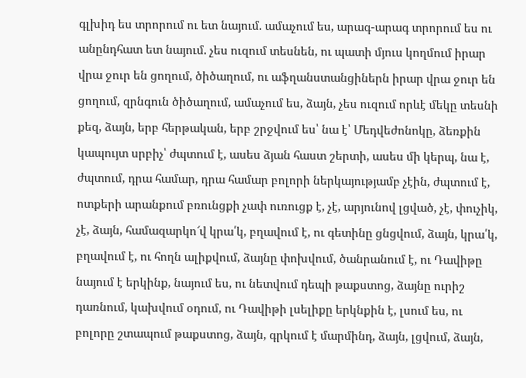գլխիդ ես տրորում ու ետ նայում. ամաչում ես, արագ-արագ տրորում ես ու անընդհատ ետ նայում. չես ուզում տեսնեն, ու պատի մյուս կողմում իրար վրա ջուր են ցողում, ծիծաղում, ու աֆղանստանցիներն իրար վրա ջուր են ցողում, զրնգուն ծիծաղում, ամաչում ես, ձայն, չես ուզում որևէ մեկը տեսնի քեզ, ձայն, երբ հերթական, երբ շրջվում ես՝ նա է՝ Մեդվեժոնոկը, ձեռքին կապույտ սրբիչ՝ ժպտում է, ասես ձյան հաստ շերտի, ասես մի կերպ, նա է, ժպտում, դրա համար, դրա համար բոլորի ներկայությամբ չէին, ժպտում է, ոտքերի արանքում բռունցքի չափ ուռուցք է, չէ, արյունով լցված, չէ, փուչիկ, չէ, ձայն, համազարկո՜վ կրա՛կ, բղավում է, ու գետինը ցնցվում, ձայն, կրա՛կ, բղավում է, ու հողն ալիքվում, ձայնը փոխվում, ծանրանում է, ու Դավիթը նայում է երկինք, նայում ես, ու նետվում դեպի թաքստոց, ձայնը ուրիշ դառնում, կախվում օդում, ու Դավիթի լսելիքը երկնքին է, լսում ես, ու բոլորը շտապում թաքստոց, ձայն, գրկում է մարմինդ, ձայն, լցվում, ձայն,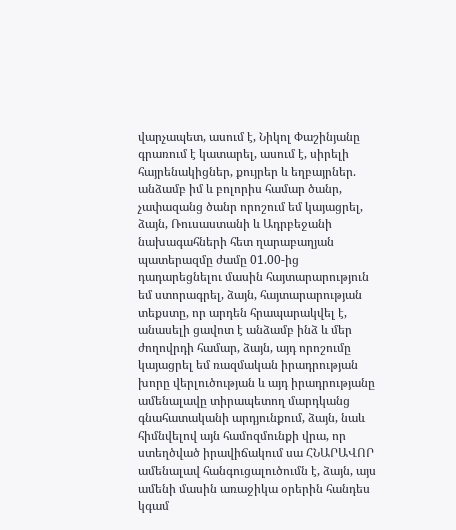վարչապետ, ասում է, Նիկոլ Փաշինյանը գրառում է կատարել, ասում է, սիրելի հայրենակիցներ, քույրեր և եղբայրներ. անձամբ իմ և բոլորիս համար ծանր, չափազանց ծանր որոշում եմ կայացրել, ձայն, Ռուսաստանի և Ադրբեջանի նախագահների հետ ղարաբաղյան պատերազմը ժամը 01.00-ից դադարեցնելու մասին հայտարարություն եմ ստորագրել, ձայն, հայտարարության տեքստը, որ արդեն հրապարակվել է, անասելի ցավոտ է անձամբ ինձ և մեր ժողովրդի համար, ձայն, այդ որոշումը կայացրել եմ ռազմական իրադրության խորը վերլուծության և այդ իրադրությանը ամենալավը տիրապետող մարդկանց գնահատականի արդյունքում, ձայն, նաև հիմնվելով այն համոզմունքի վրա, որ ստեղծված իրավիճակում սա ՀՆԱՐԱՎՈՐ ամենալավ հանգուցալուծումն է, ձայն, այս ամենի մասին առաջիկա օրերին հանդես կգամ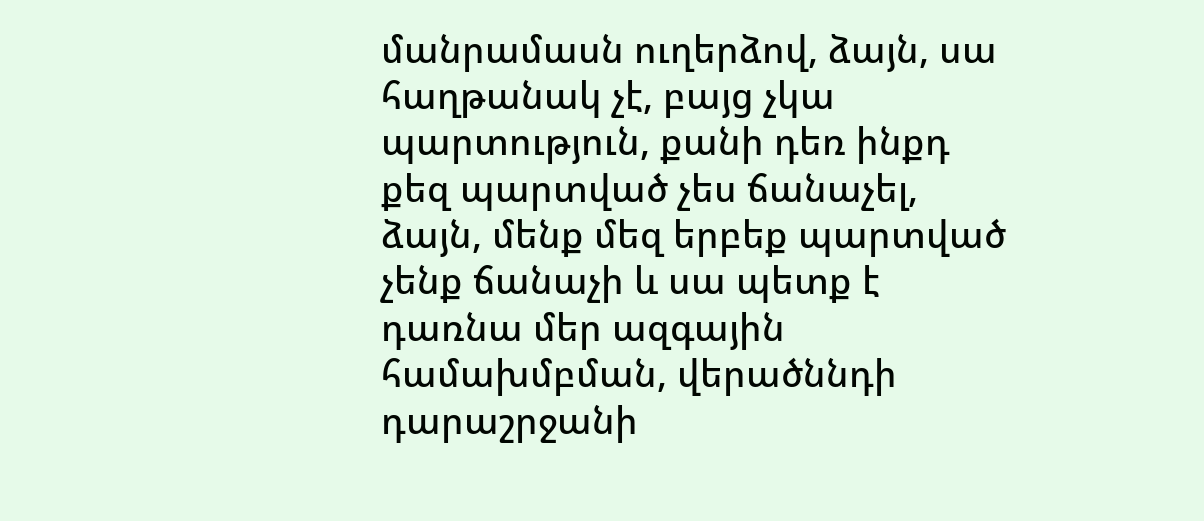մանրամասն ուղերձով, ձայն, սա հաղթանակ չէ, բայց չկա պարտություն, քանի դեռ ինքդ քեզ պարտված չես ճանաչել, ձայն, մենք մեզ երբեք պարտված չենք ճանաչի և սա պետք է դառնա մեր ազգային համախմբման, վերածննդի դարաշրջանի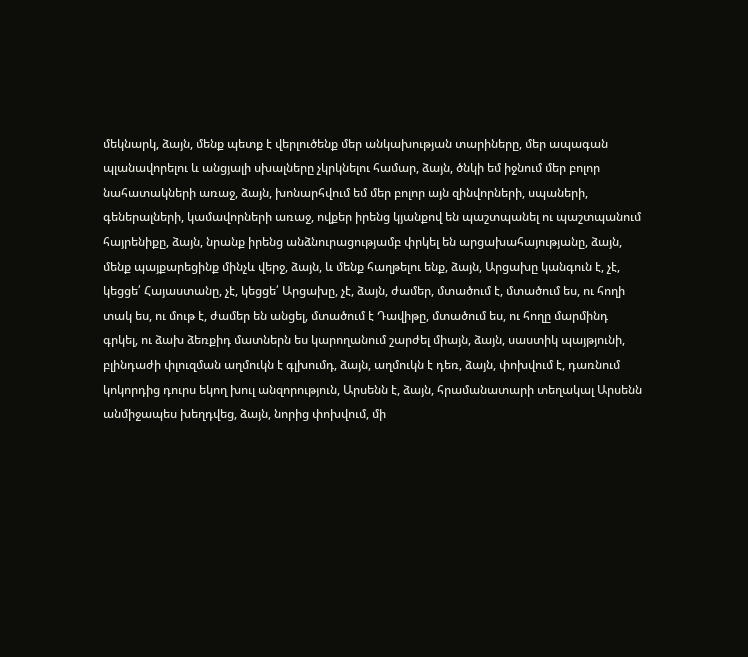մեկնարկ, ձայն, մենք պետք է վերլուծենք մեր անկախության տարիները, մեր ապագան պլանավորելու և անցյալի սխալները չկրկնելու համար, ձայն, ծնկի եմ իջնում մեր բոլոր նահատակների առաջ, ձայն, խոնարհվում եմ մեր բոլոր այն զինվորների, սպաների, գեներալների, կամավորների առաջ, ովքեր իրենց կյանքով են պաշտպանել ու պաշտպանում հայրենիքը, ձայն, նրանք իրենց անձնուրացությամբ փրկել են արցախահայությանը, ձայն, մենք պայքարեցինք մինչև վերջ, ձայն, և մենք հաղթելու ենք, ձայն, Արցախը կանգուն է, չէ, կեցցե՛ Հայաստանը, չէ, կեցցե՛ Արցախը, չէ, ձայն, ժամեր, մտածում է, մտածում ես, ու հողի տակ ես, ու մութ է, ժամեր են անցել, մտածում է Դավիթը, մտածում ես, ու հողը մարմինդ գրկել, ու ձախ ձեռքիդ մատներն ես կարողանում շարժել միայն, ձայն, սաստիկ պայթյունի, բլինդաժի փլուզման աղմուկն է գլխումդ, ձայն, աղմուկն է դեռ, ձայն, փոխվում է, դառնում կոկորդից դուրս եկող խուլ անզորություն, Արսենն է, ձայն, հրամանատարի տեղակալ Արսենն անմիջապես խեղդվեց, ձայն, նորից փոխվում, մի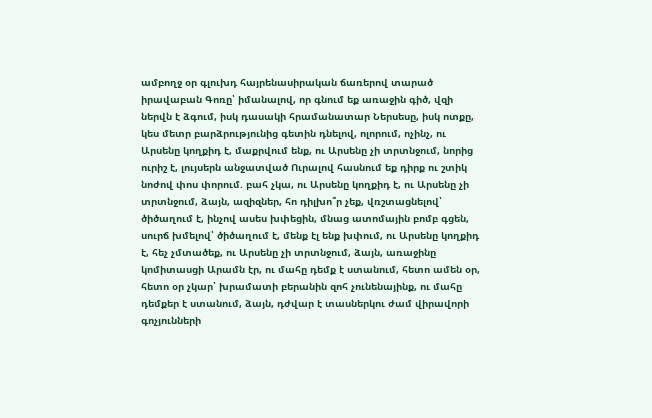ամբողջ օր գլուխդ հայրենասիրական ճառերով տարած իրավաբան Գոռը՝ իմանալով, որ գնում եք առաջին գիծ, վզի ներվն է ձգում, իսկ դասակի հրամանատար Ներսեսը, իսկ ոտքը, կես մետր բարձրությունից գետին դնելով, ոլորում, ոչինչ, ու Արսենը կողքիդ է, մաքրվում ենք, ու Արսենը չի տրտնջում, նորից ուրիշ է, լույսերն անջատված Ուրալով հասնում եք դիրք ու շտիկ նոժով փոս փորում. բահ չկա, ու Արսենը կողքիդ է, ու Արսենը չի տրտնջում, ձայն, ազիզներ, հո դիլխո՞ր չեք, վռշտացնելով՝ ծիծաղում է, ինչով ասես խփեցին, մնաց ատոմային բոմբ գցեն, սուրճ խմելով՝ ծիծաղում է, մենք էլ ենք խփում, ու Արսենը կողքիդ է, հեչ չմտածեք, ու Արսենը չի տրտնջում, ձայն, առաջինը կոմիտասցի Արամն էր, ու մահը դեմք է ստանում, հետո ամեն օր, հետո օր չկար՝ խրամատի բերանին զոհ չունենայինք, ու մահը դեմքեր է ստանում, ձայն, դժվար է տասներկու ժամ վիրավորի գոչյունների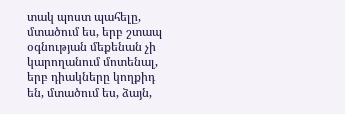տակ պոստ պահելը, մտածում ես, երբ շտապ օգնության մեքենան չի կարողանում մոտենալ, երբ դիակները կողքիդ են, մտածում ես, ձայն,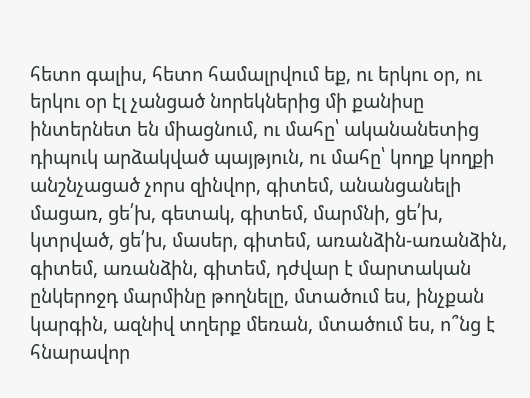հետո գալիս, հետո համալրվում եք, ու երկու օր, ու երկու օր էլ չանցած նորեկներից մի քանիսը ինտերնետ են միացնում, ու մահը՝ ականանետից դիպուկ արձակված պայթյուն, ու մահը՝ կողք կողքի անշնչացած չորս զինվոր, գիտեմ, անանցանելի մացառ, ցե՛խ, գետակ, գիտեմ, մարմնի, ցե՛խ, կտրված, ցե՛խ, մասեր, գիտեմ, առանձին-առանձին, գիտեմ, առանձին, գիտեմ, դժվար է մարտական ընկերոջդ մարմինը թողնելը, մտածում ես, ինչքան կարգին, ազնիվ տղերք մեռան, մտածում ես, ո՞նց է հնարավոր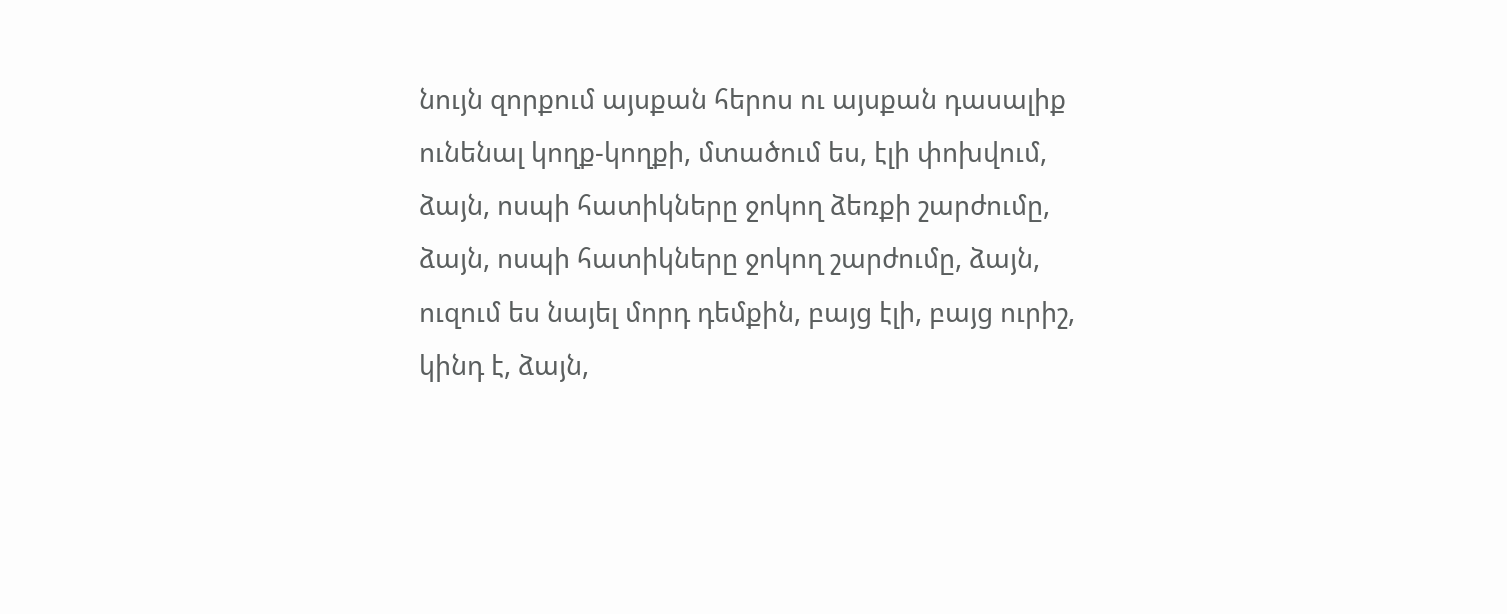նույն զորքում այսքան հերոս ու այսքան դասալիք ունենալ կողք-կողքի, մտածում ես, էլի փոխվում, ձայն, ոսպի հատիկները ջոկող ձեռքի շարժումը, ձայն, ոսպի հատիկները ջոկող շարժումը, ձայն, ուզում ես նայել մորդ դեմքին, բայց էլի, բայց ուրիշ, կինդ է, ձայն,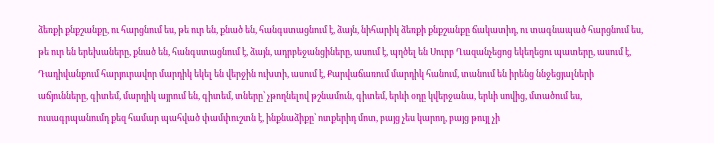ձեռքի քնքշանքը, ու հարցնում ես, թե ուր են, քնած են, հանգստացնում է, ձայն, նիհարիկ ձեռքի քնքշանքը ճակատիդ, ու տագնապած հարցնում ես, թե ուր են երեխաները, քնած են, հանգստացնում է, ձայն, ադրբեջանցիները, ասում է, պղծել են Սուրբ Ղազանչեցոց եկեղեցու պատերը, ասում է, Դադիվանքում հարյուրավոր մարդիկ եկել են վերջին ուխտի, ասում է, Քարվաճառում մարդիկ հանում, տանում են իրենց ննջեցյալների աճյունները, գիտեմ, մարդիկ այրում են, գիտեմ, տները՝ չթողնելով թշնամուն, գիտեմ, երևի օդը կվերջանա, երևի սովից, մտածում ես, ուսագրպանումդ քեզ համար պահված փամփուշտն է, ինքնաձիքը՝ ոտքերիդ մոտ, բայց չես կարող, բայց թույլ չի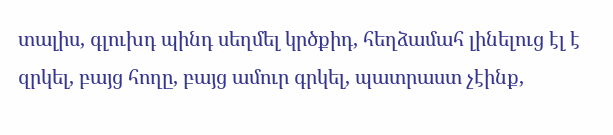տալիս, գլուխդ պինդ սեղմել կրծքիդ, հեղձամահ լինելուց էլ է զրկել, բայց հողը, բայց ամուր գրկել, պատրաստ չէինք,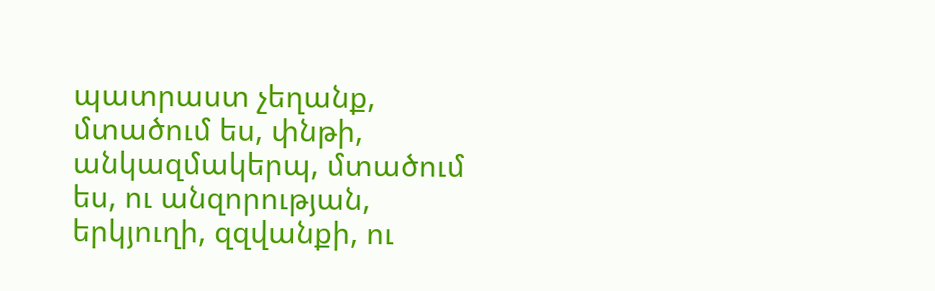պատրաստ չեղանք, մտածում ես, փնթի, անկազմակերպ, մտածում ես, ու անզորության, երկյուղի, զզվանքի, ու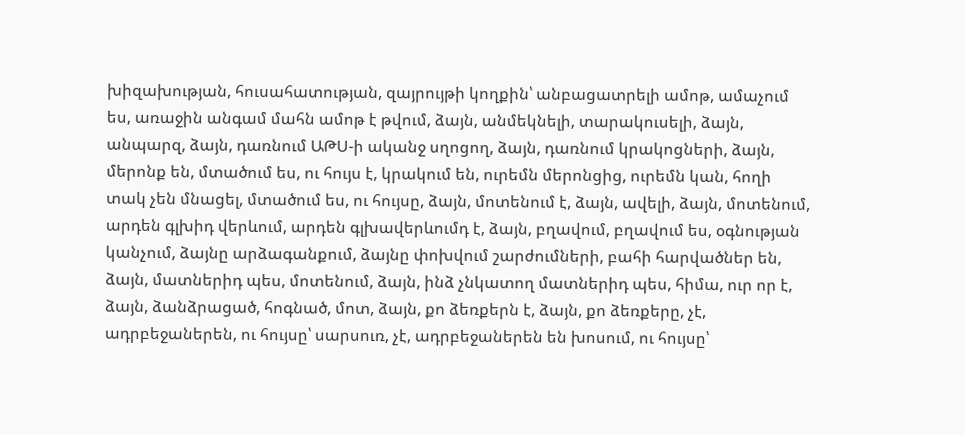խիզախության, հուսահատության, զայրույթի կողքին՝ անբացատրելի ամոթ, ամաչում ես, առաջին անգամ մահն ամոթ է թվում, ձայն, անմեկնելի, տարակուսելի, ձայն, անպարզ, ձայն, դառնում ԱԹՍ-ի ականջ սղոցող, ձայն, դառնում կրակոցների, ձայն, մերոնք են, մտածում ես, ու հույս է, կրակում են, ուրեմն մերոնցից, ուրեմն կան, հողի տակ չեն մնացել, մտածում ես, ու հույսը, ձայն, մոտենում է, ձայն, ավելի, ձայն, մոտենում, արդեն գլխիդ վերևում, արդեն գլխավերևումդ է, ձայն, բղավում, բղավում ես, օգնության կանչում, ձայնը արձագանքում, ձայնը փոխվում շարժումների, բահի հարվածներ են, ձայն, մատներիդ պես, մոտենում, ձայն, ինձ չնկատող մատներիդ պես, հիմա, ուր որ է, ձայն, ձանձրացած, հոգնած, մոտ, ձայն, քո ձեռքերն է, ձայն, քո ձեռքերը, չէ, ադրբեջաներեն, ու հույսը՝ սարսուռ, չէ, ադրբեջաներեն են խոսում, ու հույսը՝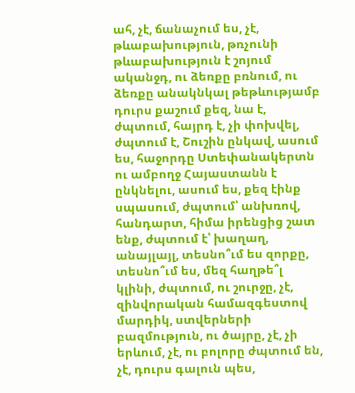ահ, չէ, ճանաչում ես, չէ, թևաբախություն, թռչունի թևաբախություն է շոյում ականջդ, ու ձեռքը բռնում, ու ձեռքը անակնկալ թեթևությամբ դուրս քաշում քեզ, նա է, ժպտում, հայրդ է, չի փոխվել, ժպտում է, Շուշին ընկավ, ասում ես, հաջորդը Ստեփանակերտն ու ամբողջ Հայաստանն է ընկնելու, ասում ես, քեզ էինք սպասում, ժպտում՝ անխռով, հանդարտ, հիմա իրենցից շատ ենք, ժպտում է՝ խաղաղ, անայլայլ, տեսնո՞ւմ ես զորքը, տեսնո՞ւմ ես, մեզ հաղթե՞լ կլինի, ժպտում, ու շուրջը, չէ, զինվորական համազգեստով մարդիկ, ստվերների բազմություն, ու ծայրը, չէ, չի երևում, չէ, ու բոլորը ժպտում են, չէ, դուրս գալուն պես,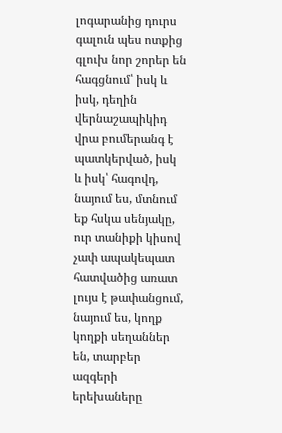լոգարանից դուրս գալուն պես ոտքից գլուխ նոր շորեր են հագցնում՝ իսկ և իսկ, դեղին վերնաշապիկիդ վրա բումերանգ է պատկերված, իսկ և իսկ՝ հագովդ, նայում ես, մտնում եք հսկա սենյակը, ուր տանիքի կիսով չափ ապակեպատ հատվածից առատ լույս է թափանցում, նայում ես, կողք կողքի սեղաններ են, տարբեր ազգերի երեխաները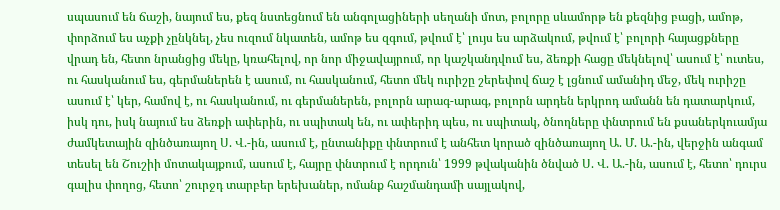սպասում են ճաշի, նայում ես, քեզ նստեցնում են անգոլացիների սեղանի մոտ, բոլորը սևամորթ են քեզնից բացի, ամոթ, փորձում ես աչքի չընկնել, չես ուզում նկատեն, ամոթ ես զգում, թվում է՝ լույս ես արձակում, թվում է՝ բոլորի հայացքները վրադ են, հետո նրանցից մեկը, կռահելով, որ նոր միջավայրում, որ կաշկանդվում ես, ձեռքի հացը մեկնելով՝ ասում է՝ ուտես, ու հասկանում ես, գերմաներեն է ասում, ու հասկանում, հետո մեկ ուրիշը շերեփով ճաշ է լցնում ամանիդ մեջ, մեկ ուրիշը ասում է՝ կեր, համով է, ու հասկանում, ու գերմաներեն, բոլորն արագ-արագ, բոլորն արդեն երկրոդ ամանն են դատարկում, իսկ դու, իսկ նայում ես ձեռքի ափերին, ու սպիտակ են, ու ափերիդ պես, ու սպիտակ, ծնողները փնտրում են քսաներկուամյա ժամկետային զինծառայող Ս. Վ.-ին, ասում է, ընտանիքը փնտրում է անհետ կորած զինծառայող Ա. Մ. Ա.-ին, վերջին անգամ տեսել են Շուշիի մոտակայքում, ասում է, հայրը փնտրում է որդուն՝ 1999 թվականին ծնված Ս. Վ. Ա.-ին, ասում է, հետո՝ դուրս գալիս փողոց, հետո՝ շուրջդ տարբեր երեխաներ, ոմանք հաշմանդամի սայլակով,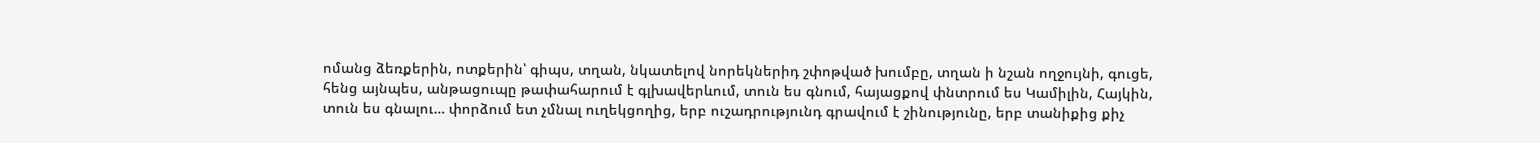ոմանց ձեռքերին, ոտքերին՝ գիպս, տղան, նկատելով նորեկներիդ շփոթված խումբը, տղան ի նշան ողջույնի, գուցե, հենց այնպես, անթացուպը թափահարում է գլխավերևում, տուն ես գնում, հայացքով փնտրում ես Կամիլին, Հայկին, տուն ես գնալու… փորձում ետ չմնալ ուղեկցողից, երբ ուշադրությունդ գրավում է շինությունը, երբ տանիքից քիչ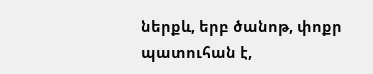ներքև, երբ ծանոթ, փոքր պատուհան է,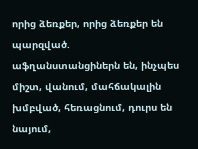որից ձեռքեր, որից ձեռքեր են պարզված. աֆղանստանցիներն են, ինչպես միշտ, վանում, մահճակալին խմբված, հեռացնում, դուրս են նայում,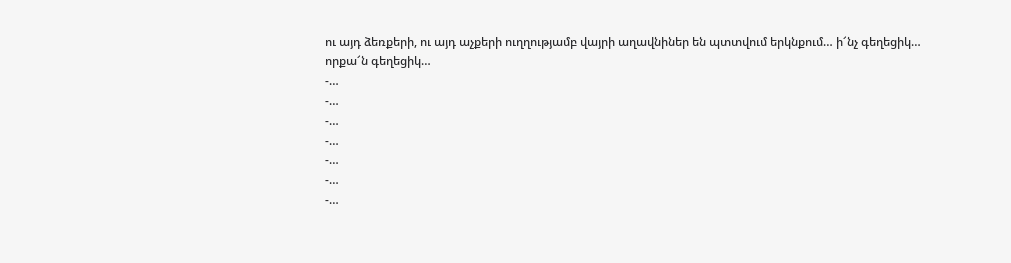ու այդ ձեռքերի, ու այդ աչքերի ուղղությամբ վայրի աղավնիներ են պտտվում երկնքում… ի՜նչ գեղեցիկ… որքա՜ն գեղեցիկ…
-…
-…
-…
-…
-…
-…
-…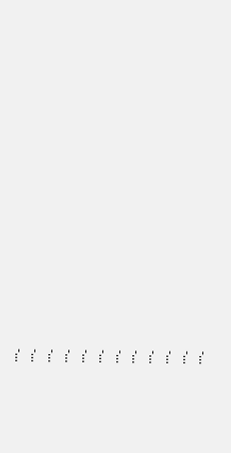-…
-…
-…
-…
-…
-…
-…
-…
-…
-…
-…
-…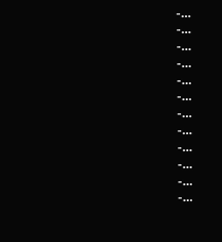-…
-…
-…
-…
-…
-…
-…
-…
-…
-…
-…
-…